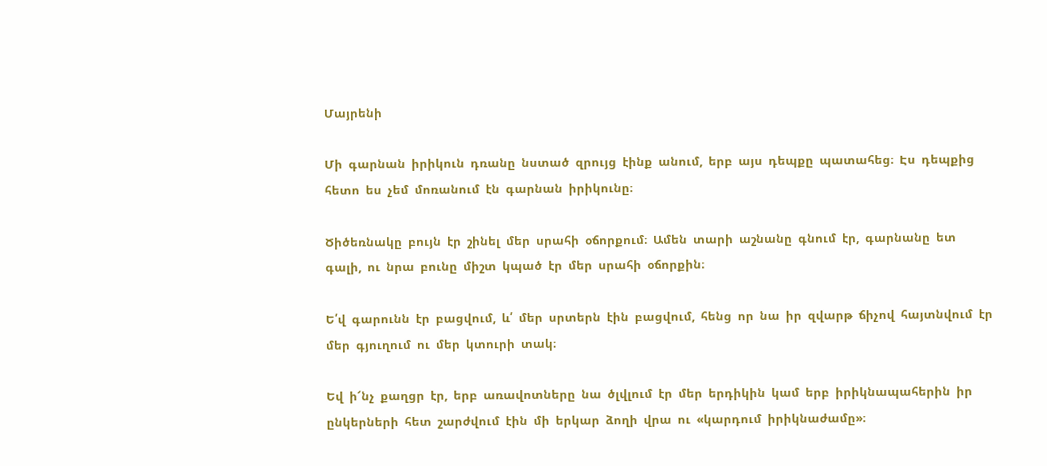Մայրենի

Մի  գարնան  իրիկուն  դռանը  նստած  զրույց  էինք  անում,  երբ  այս  դեպքը  պատահեց։  Էս  դեպքից  հետո  ես  չեմ  մոռանում  էն  գարնան  իրիկունը։

Ծիծեռնակը  բույն  էր  շինել  մեր  սրահի  օճորքում։  Ամեն  տարի  աշնանը  գնում  էր,  գարնանը  ետ  գալի,  ու  նրա  բունը  միշտ  կպած  էր  մեր  սրահի  օճորքին։

Ե՛վ  գարունն  էր  բացվում,  և՛  մեր  սրտերն  էին  բացվում,  հենց  որ  նա  իր  զվարթ  ճիչով  հայտնվում  էր  մեր  գյուղում  ու  մեր  կտուրի  տակ։

Եվ  ի՜նչ  քաղցր  էր,  երբ  առավոտները  նա  ծլվլում  էր  մեր  երդիկին  կամ  երբ  իրիկնապահերին  իր  ընկերների  հետ  շարժվում  էին  մի  երկար  ձողի  վրա  ու  «կարդում  իրիկնաժամը»։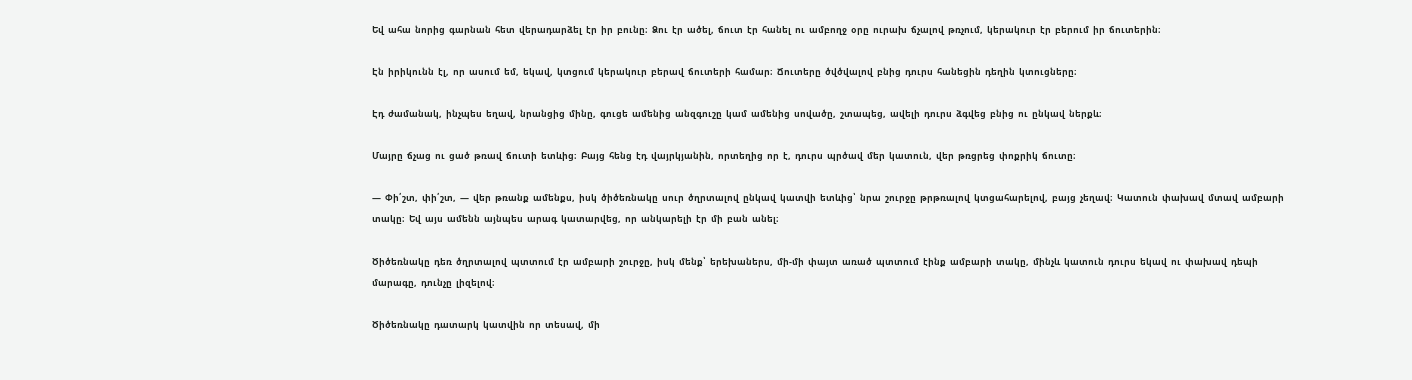Եվ  ահա  նորից  գարնան  հետ  վերադարձել  էր  իր  բունը։  Ձու  էր  ածել,  ճուտ  էր  հանել  ու  ամբողջ  օրը  ուրախ  ճչալով  թռչում,  կերակուր  էր  բերում  իր  ճուտերին։

Էն  իրիկունն  էլ,  որ  ասում  եմ,  եկավ,  կտցում  կերակուր  բերավ  ճուտերի  համար։  Ճուտերը  ծվծվալով  բնից  դուրս  հանեցին  դեղին  կտուցները։

Էդ  ժամանակ,  ինչպես  եղավ,  նրանցից  մինը,  գուցե  ամենից  անզգուշը  կամ  ամենից  սովածը,  շտապեց,  ավելի  դուրս  ձգվեց  բնից  ու  ընկավ  ներքև։

Մայրը  ճչաց  ու  ցած  թռավ  ճուտի  ետևից։  Բայց  հենց  էդ  վայրկյանին,  որտեղից  որ  է,  դուրս  պրծավ  մեր  կատուն,  վեր  թռցրեց  փոքրիկ  ճուտը։

—  Փի՛շտ,  փի՛շտ,  —  վեր  թռանք  ամենքս,  իսկ  ծիծեռնակը  սուր  ծղրտալով  ընկավ  կատվի  ետևից՝  նրա  շուրջը  թրթռալով  կտցահարելով,  բայց  չեղավ։  Կատուն  փախավ  մտավ  ամբարի  տակը։  Եվ  այս  ամենն  այնպես  արագ  կատարվեց,  որ  անկարելի  էր  մի  բան  անել։

Ծիծեռնակը  դեռ  ծղրտալով  պտտում  էր  ամբարի  շուրջը,  իսկ  մենք՝  երեխաներս,  մի-մի  փայտ  առած  պտտում  էինք  ամբարի  տակը,  մինչև  կատուն  դուրս  եկավ  ու  փախավ  դեպի  մարագը,  դունչը  լիզելով։

Ծիծեռնակը  դատարկ  կատվին  որ  տեսավ,  մի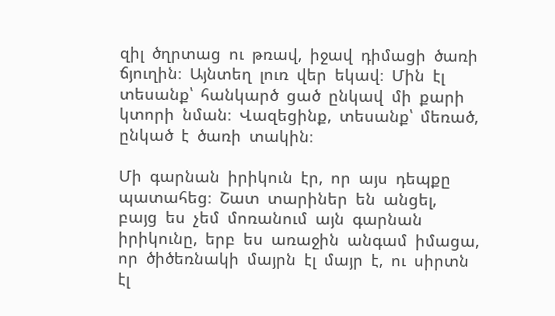զիլ  ծղրտաց  ու  թռավ,  իջավ  դիմացի  ծառի  ճյուղին։  Այնտեղ  լուռ  վեր  եկավ։  Մին  էլ  տեսանք՝  հանկարծ  ցած  ընկավ  մի  քարի  կտորի  նման։  Վազեցինք,  տեսանք՝  մեռած,  ընկած  է  ծառի  տակին։

Մի  գարնան  իրիկուն  էր,  որ  այս  դեպքը  պատահեց։  Շատ  տարիներ  են  անցել,  բայց  ես  չեմ  մոռանում  այն  գարնան  իրիկունը,  երբ  ես  առաջին  անգամ  իմացա,  որ  ծիծեռնակի  մայրն  էլ  մայր  է,  ու  սիրտն  էլ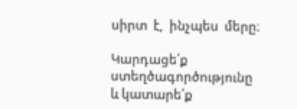սիրտ  է,  ինչպես  մերը։

Կարդացե՛ք ստեղծագործությունը և կատարե՛ք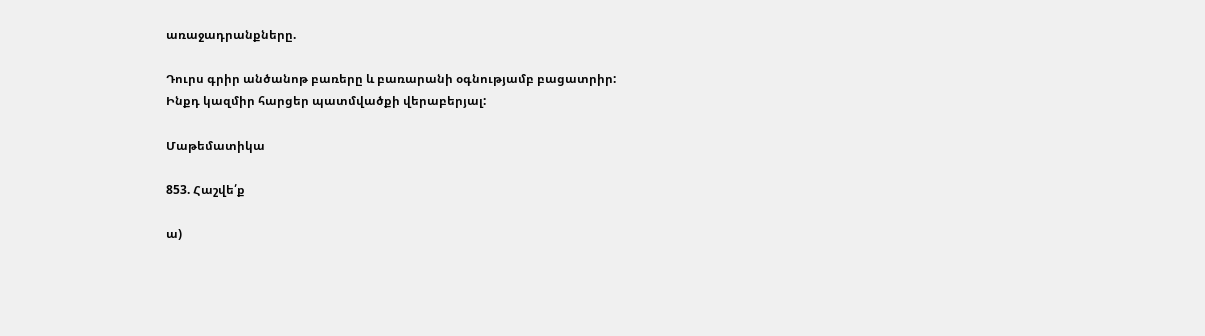առաջադրանքները.

Դուրս գրիր անծանոթ բառերը և բառարանի օգնությամբ բացատրիր:
Ինքդ կազմիր հարցեր պատմվածքի վերաբերյալ:

Մաթեմատիկա

853. Հաշվե՛ք

ա)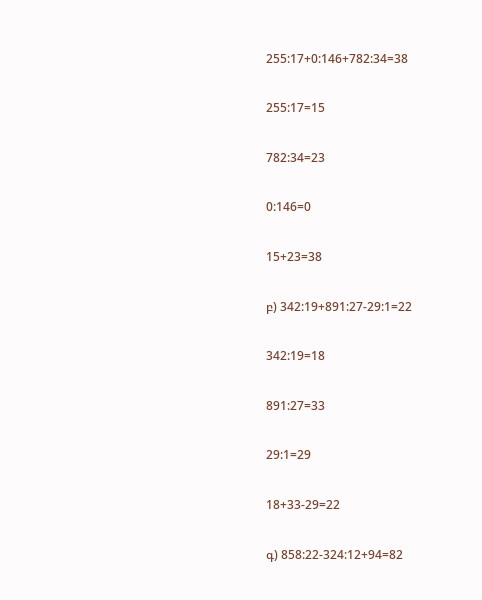255:17+0:146+782:34=38

255:17=15

782:34=23

0:146=0

15+23=38

բ) 342:19+891:27-29:1=22

342:19=18

891:27=33

29:1=29

18+33-29=22

գ) 858:22-324:12+94=82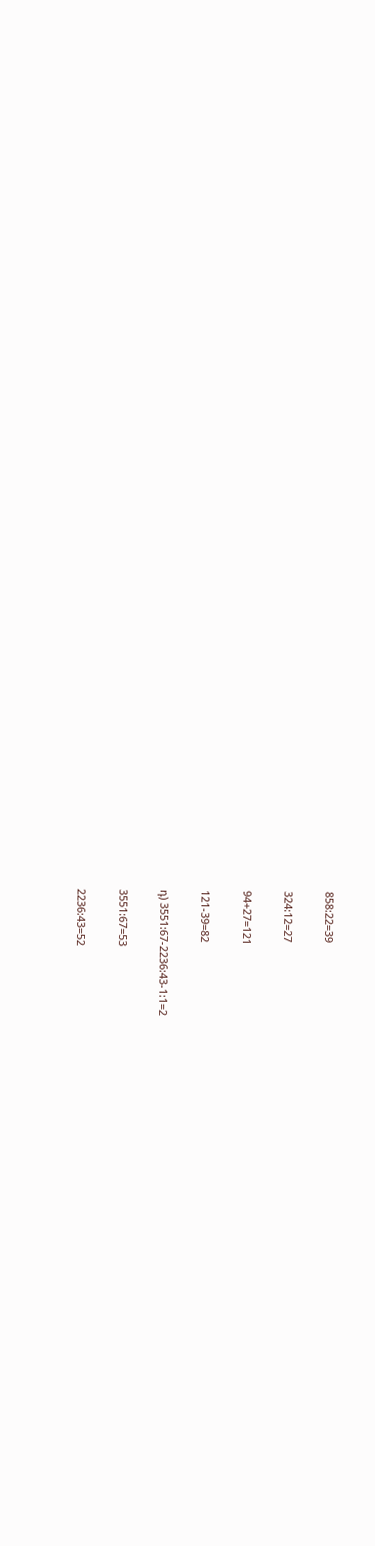858:22=39

324:12=27

94+27=121

121-39=82

դ) 3551:67-2236:43-1:1=2

3551:67=53

2236:43=52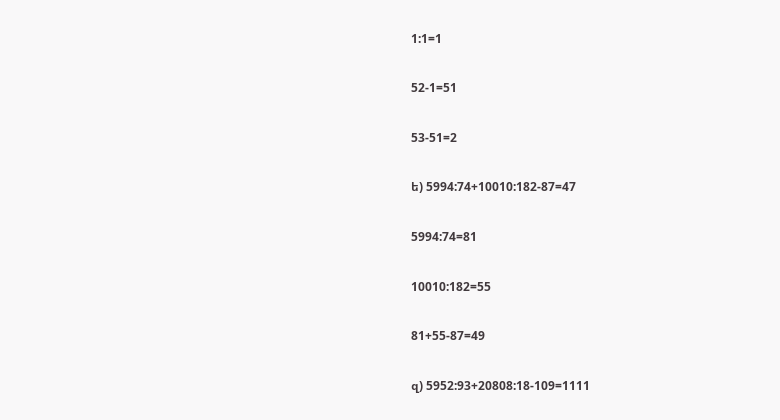1:1=1

52-1=51

53-51=2

ե) 5994:74+10010:182-87=47

5994:74=81

10010:182=55

81+55-87=49

զ) 5952:93+20808:18-109=1111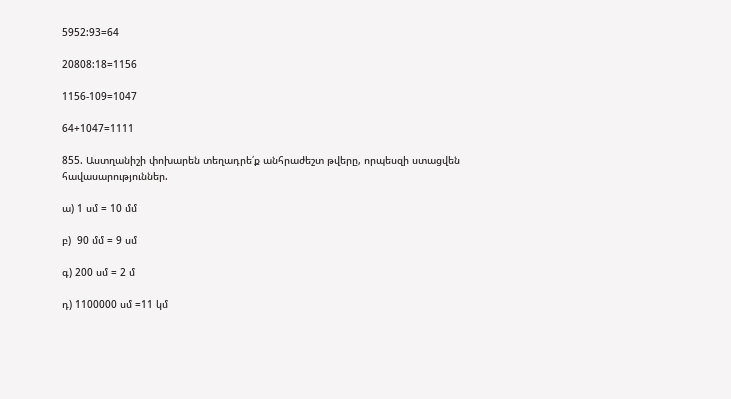5952:93=64

20808:18=1156

1156-109=1047

64+1047=1111

855. Աստղանիշի փոխարեն տեղադրե՛ք անհրաժեշտ թվերը, որպեսզի ստացվեն հավասարություններ.

ա) 1 սմ = 10 մմ

բ)  90 մմ = 9 սմ

գ) 200 սմ = 2 մ

դ) 1100000 սմ =11 կմ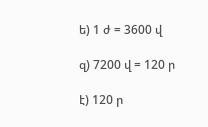ե) 1 ժ = 3600 վ

զ) 7200 վ = 120 ր

է) 120 ր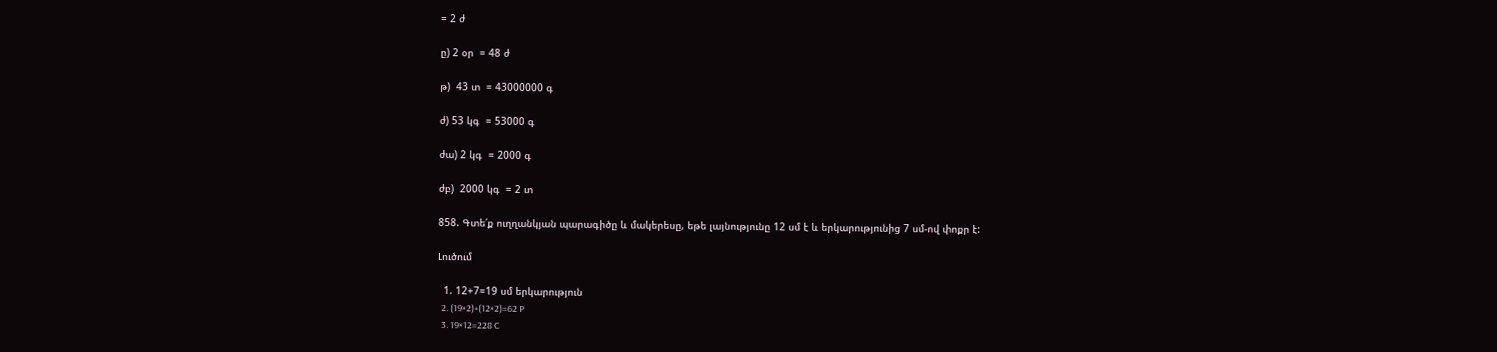= 2 ժ

ը) 2 օր  = 48 ժ

թ)  43 տ  = 43000000 գ

ժ) 53 կգ  = 53000 գ

ժա) 2 կգ  = 2000 գ

ժբ)  2000 կգ  = 2 տ

858. Գտե՛ք ուղղանկյան պարագիծը և մակերեսը, եթե լայնությունը 12 սմ է և երկարությունից 7 սմ-ով փոքր է:

Լուծում

  1. 12+7=19 սմ երկարություն
  2. (19×2)+(12×2)=62 P
  3. 19×12=228 C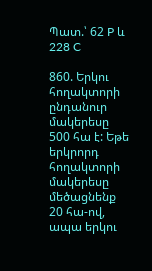Պատ.՝ 62 P և 228 C

860. Երկու հողակտորի ընդանուր մակերեսը 500 հա է: Եթե երկրորդ հողակտորի մակերեսը մեծացնենք 20 հա-ով, ապա երկու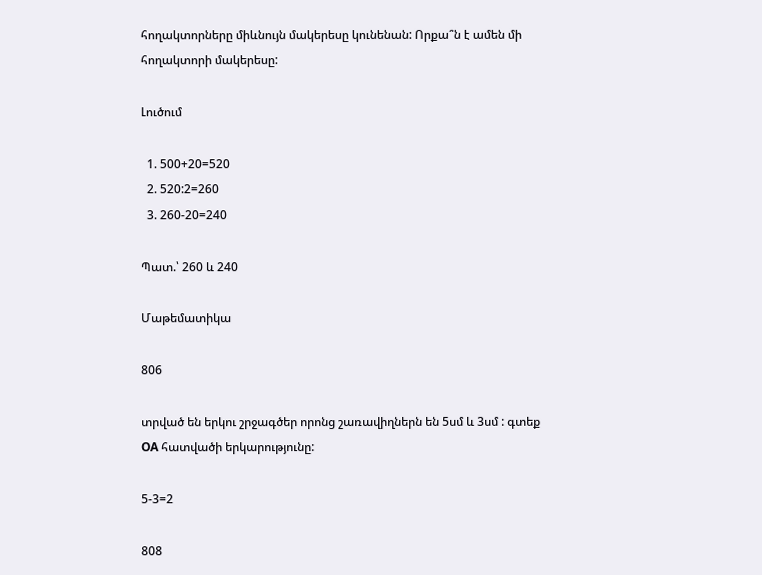հողակտորները միևնույն մակերեսը կունենան: Որքա՞ն է ամեն մի հողակտորի մակերեսը:

Լուծում

  1. 500+20=520
  2. 520:2=260
  3. 260-20=240

Պատ.՝ 260 և 240

Մաթեմատիկա

806

տրված են երկու շրջագծեր որոնց շառավիղներն են 5սմ և 3սմ : գտեք OA հատվածի երկարությունը:

5-3=2

808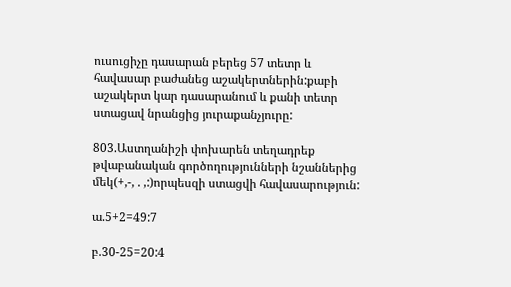ուսուցիչը դասարան բերեց 57 տետր և հավասար բաժանեց աշակերտներին:քաբի աշակերտ կար դասարանում և քանի տետր ստացավ նրանցից յուրաքանչյուրը:

803.Աստղանիշի փոխարեն տեղադրեք թվաբանական գործողությունների նշաններից մեկ(+,-, . ,:)որպեսզի ստացվի հավասարություն:

ա.5+2=49:7

բ.30-25=20:4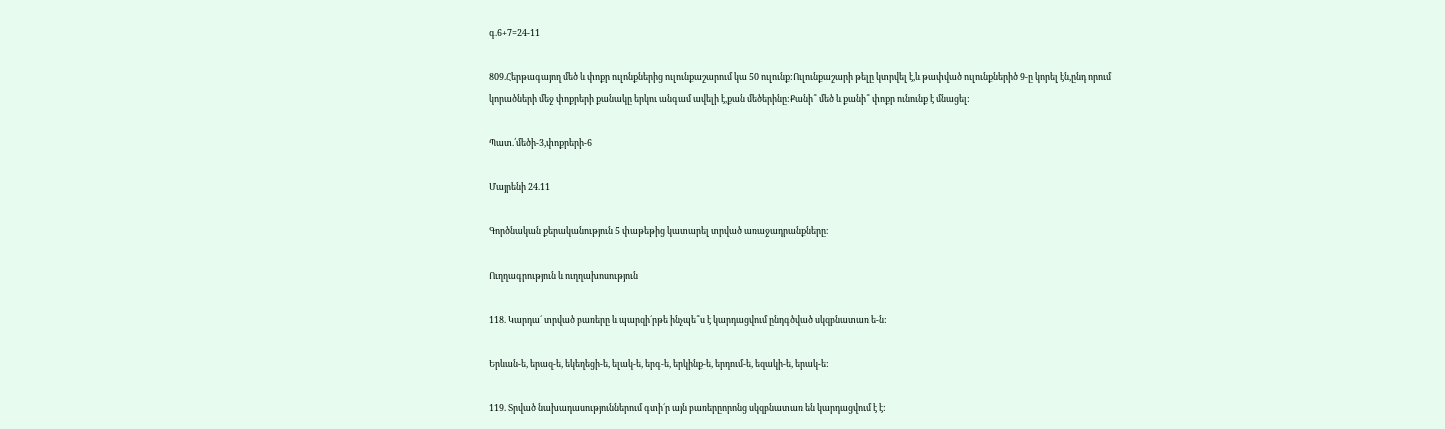գ.6+7=24-11

809.Հերթագայող մեծ և փոքր ուլոնքներից ուլունքաշարում կա 50 ուլունք:Ուլունքաշարի թելը կտրվել է,և թափված ուլունքներիծ 9-ը կորել էն,ընդ որում կորածների մեջ փոքրերի քանակը երկու անգամ ավելի է,քան մեծերինը:Քանի՞ մեծ և քանի՞ փոքր ունունք է մնացել:

Պատ.՛մեծի-3,փոքրերի-6

Մայրենի 24.11

Գործնական քերականություն 5 փաթեթից կատարել տրված առաջադրանքները։

Ուղղագրություն և ուղղախոսություն

118. Կարդա´ տրված բառերը և պարզի´րթե ինչպե՞ս է կարդացվում ընդգծված սկզբնատառ ե-ն:

Երևան-ե, երազ-ե, եկեղեցի-ե, ելակ-ե, երգ-ե, երկինք-ե, երդում-ե, եզակի-ե, երակ-ե:

119. Տրված նախադասություններում գտի´ր այն բառերըորոնց սկզբնատառ են կարդացվում է է: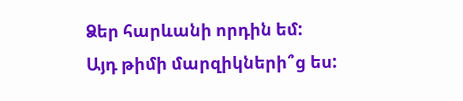Ձեր հարևանի որդին եմ:
Այդ թիմի մարզիկների՞ց ես: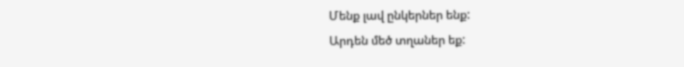Մենք լավ ընկերներ ենք:
Արդեն մեծ տղաներ եք: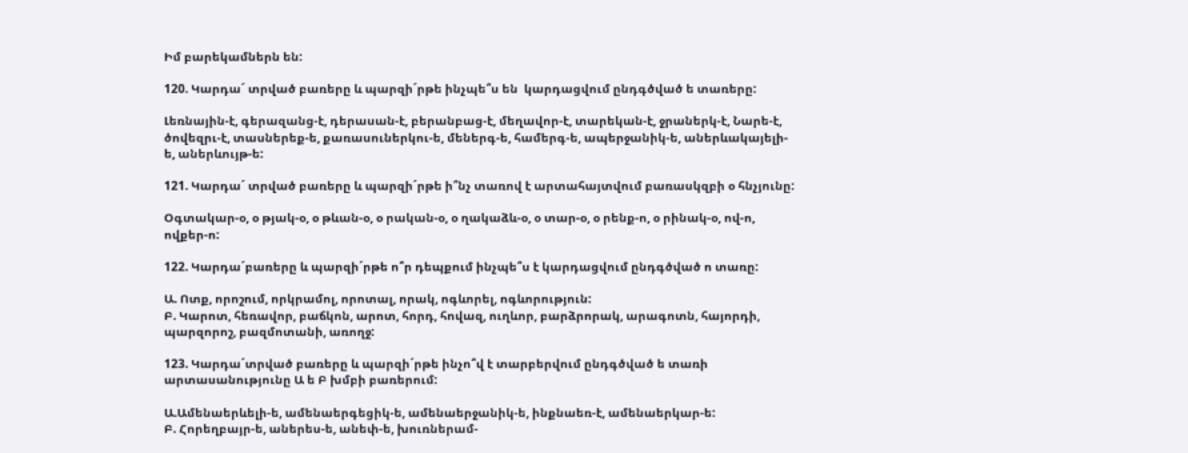Իմ բարեկամներն են:

120. Կարդա´ տրված բառերը և պարզի´րթե ինչպե՞ս են  կարդացվում ընդգծված ե տառերը:

Լեռնային-է, գերազանց-է, դերասան-է, բերանբաց-է, մեղավոր-է, տարեկան-է, ջրաներկ-է, Նարե-է, ծովեզրւ-է, տասներեք-ե, քառասուներկու-ե, մեներգ-ե, համերգ-ե, ապերջանիկ-ե, աներևակայելի-ե, աներևույթ-ե:

121. Կարդա´ տրված բառերը և պարզի´րթե ի՞նչ տառով է արտահայտվում բառասկզբի օ հնչյունը:

Օգտակար-օ, օ թյակ-օ, օ թևան-օ, օ րական-օ, օ ղակաձև-օ, օ տար-օ, օ րենք-ո, օ րինակ-օ, ով-ո, ովքեր-ո:

122. Կարդա´բառերը և պարզի´րթե ո՞ր դեպքում ինչպե՞ս է կարդացվում ընդգծված ո տառը:

Ա. Ոտք, որոշում, որկրամոլ, որոտալ, որակ, ոգևորել, ոգևորություն:
Բ. Կարոտ, հեռավոր, բաճկոն, արոտ, հորդ, հովազ, ուղևոր, բարձրորակ, արագոտն, հայորդի, պարզորոշ, բազմոտանի, առողջ:

123. Կարդա´տրված բառերը և պարզի´րթե ինչո՞վ է տարբերվում ընդգծված ե տառի արտասանությունը Ա ե Բ խմբի բառերում:

Ա.Ամենաերևելի-ե, ամենաերգեցիկ-ե, ամենաերջանիկ-ե, ինքնաեռ-է, ամենաերկար-ե:
Բ. Հորեղբայր-ե, աներես-ե, անեփ-ե, խուռներամ-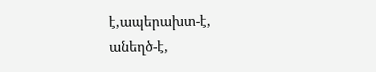է,ապերախտ-է, անեղծ-է,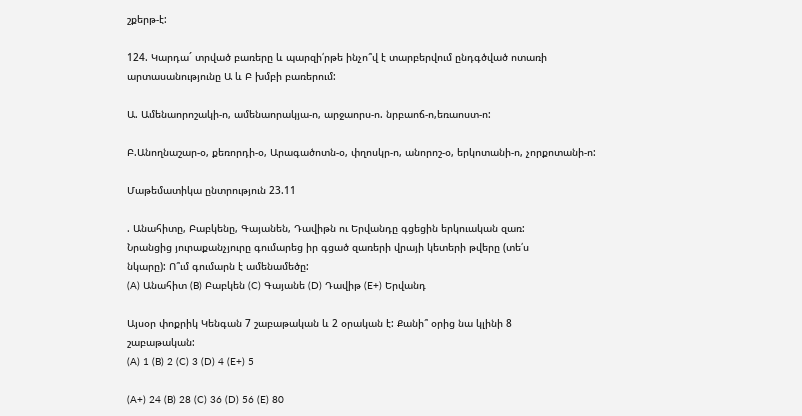շքերթ-է:

124. Կարդա´ տրված բառերը և պարզի՛րթե ինչո՞վ է տարբերվում ընդգծված ոտառի արտասանությունը Ա և Բ խմբի բառերում:

Ա. Ամենաորոշակի-ո, ամենաորակյա-ո, արջաորս-ո. նրբաոճ-ո,եռաոստ-ո:

Բ.Անողնաշար-օ, քեռորդի-օ, Արագածոտն-օ, փղոսկր-ո, անորոշ-օ, երկոտանի-ո, չորքոտանի-ո:

Մաթեմատիկա ընտրություն 23.11

. Անահիտը, Բաբկենը, Գայանեն, Դավիթն ու Երվանդը գցեցին երկուական զառ:
Նրանցից յուրաքանչյուրը գումարեց իր գցած զառերի վրայի կետերի թվերը (տե՛ս
նկարը): Ո՞ւմ գումարն է ամենամեծը:
(A) Անահիտ (B) Բաբկեն (C) Գայանե (D) Դավիթ (E+) Երվանդ

Այսօր փոքրիկ Կենգան 7 շաբաթական և 2 օրական է: Քանի՞ օրից նա կլինի 8
շաբաթական:
(A) 1 (B) 2 (C) 3 (D) 4 (E+) 5

(A+) 24 (B) 28 (C) 36 (D) 56 (E) 80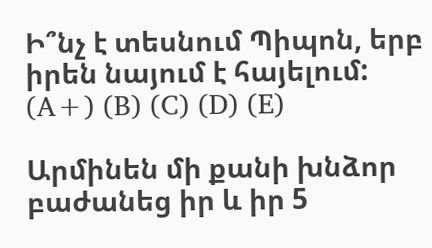Ի՞նչ է տեսնում Պիպոն, երբ իրեն նայում է հայելում:
(A+) (B) (C) (D) (E)

Արմինեն մի քանի խնձոր բաժանեց իր և իր 5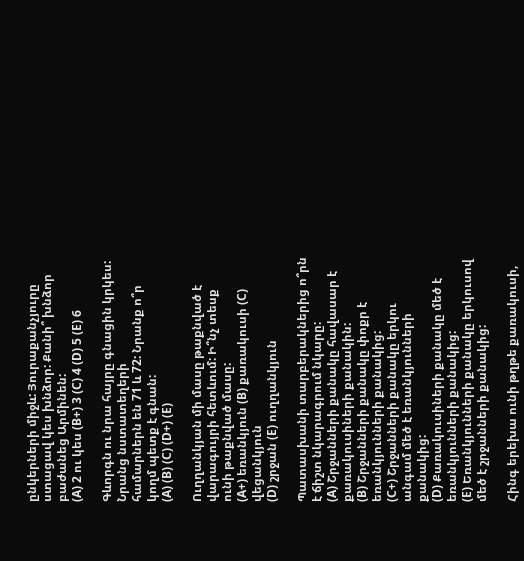ընկերների միջև: Յուրաքանչյուրը
ստացավ կես խնձոր: Քանի՞ խնձոր բաժանեց Արմինեն:
(A) 2 ու կես (B+) 3 (C) 4 (D) 5 (E) 6

Գևորգն ու նրա հայրը գնացին կրկես: Նրանց նստատեղերի
համարներն են 71 և 72: Նրանք ո՞ր կողմ պետք է գնան:
(A) (B) (C) (D+) (E)

Ուղղանկյան մի մասը թաքնված է վարագույրի հետևում: Ի՞նչ տեսք
ունի թաքնված մասը:
(A+) եռանկյուն (B) քառակուսի (C) վեցանկյուն
(D) շրջան (E) ուղղանկյուն

Պատասխանի տարբերակներից ո՞րն է ճիշտ նկարագրում նկարը:
(A) Շրջանների քանակը հավասար է քառակուսիների քանակին:
(B) Շրջանների քանակը փոքր է եռանկյունների քանակից:
(C+) Շրջանների քանակը երկու անգամ մեծ է եռանկյունների քանակից:
(D) Քառակուսիների քանակը մեծ է եռանկյունների քանակից:
(E) Եռանկյունների քանակը երկուսով մեծ է շրջանների քանակից:

Հինգ երեխա ունի թղթե քառակուսի,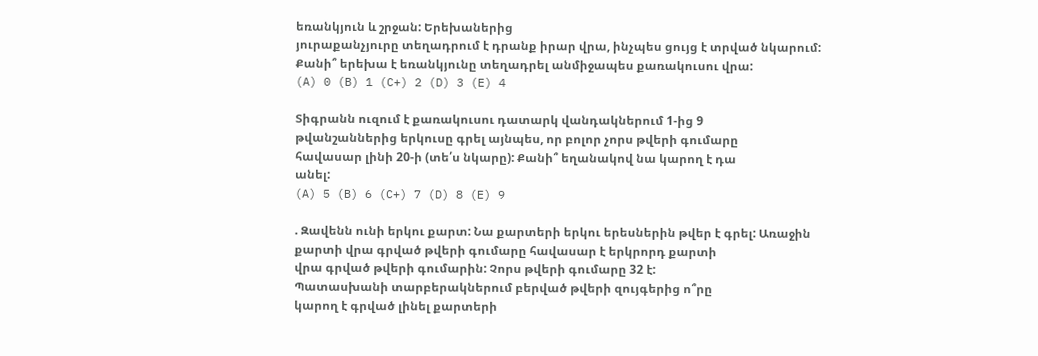եռանկյուն և շրջան: Երեխաներից
յուրաքանչյուրը տեղադրում է դրանք իրար վրա, ինչպես ցույց է տրված նկարում:
Քանի՞ երեխա է եռանկյունը տեղադրել անմիջապես քառակուսու վրա:
(A) 0 (B) 1 (C+) 2 (D) 3 (E) 4

Տիգրանն ուզում է քառակուսու դատարկ վանդակներում 1-ից 9
թվանշաններից երկուսը գրել այնպես, որ բոլոր չորս թվերի գումարը
հավասար լինի 20-ի (տե՛ս նկարը): Քանի՞ եղանակով նա կարող է դա
անել:
(A) 5 (B) 6 (C+) 7 (D) 8 (E) 9

. Զավենն ունի երկու քարտ: Նա քարտերի երկու երեսներին թվեր է գրել: Առաջին
քարտի վրա գրված թվերի գումարը հավասար է երկրորդ քարտի
վրա գրված թվերի գումարին: Չորս թվերի գումարը 32 է:
Պատասխանի տարբերակներում բերված թվերի զույգերից ո՞րը
կարող է գրված լինել քարտերի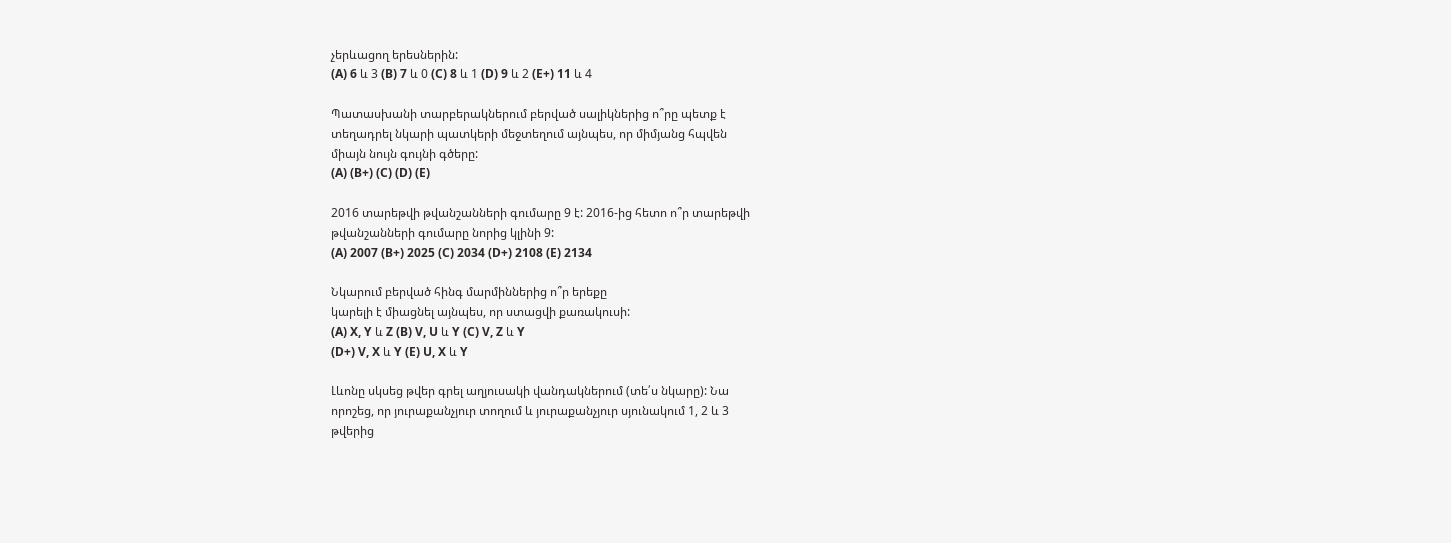չերևացող երեսներին:
(A) 6 և 3 (B) 7 և 0 (C) 8 և 1 (D) 9 և 2 (E+) 11 և 4

Պատասխանի տարբերակներում բերված սալիկներից ո՞րը պետք է
տեղադրել նկարի պատկերի մեջտեղում այնպես, որ միմյանց հպվեն
միայն նույն գույնի գծերը:
(A) (B+) (C) (D) (E)

2016 տարեթվի թվանշանների գումարը 9 է: 2016-ից հետո ո՞ր տարեթվի
թվանշանների գումարը նորից կլինի 9:
(A) 2007 (B+) 2025 (C) 2034 (D+) 2108 (E) 2134

Նկարում բերված հինգ մարմիններից ո՞ր երեքը
կարելի է միացնել այնպես, որ ստացվի քառակուսի:
(A) X, Y և Z (B) V, U և Y (C) V, Z և Y
(D+) V, X և Y (E) U, X և Y

Լևոնը սկսեց թվեր գրել աղյուսակի վանդակներում (տե՛ս նկարը): Նա
որոշեց, որ յուրաքանչյուր տողում և յուրաքանչյուր սյունակում 1, 2 և 3
թվերից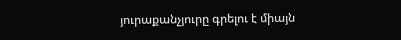յուրաքանչյուրը գրելու է միայն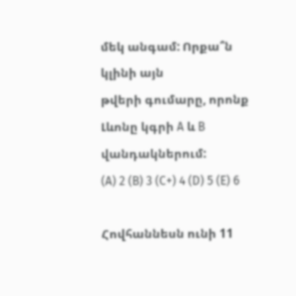մեկ անգամ: Որքա՞ն կլինի այն
թվերի գումարը, որոնք Լևոնը կգրի A և B վանդակներում:
(A) 2 (B) 3 (C+) 4 (D) 5 (E) 6

Հովհաննեսն ունի 11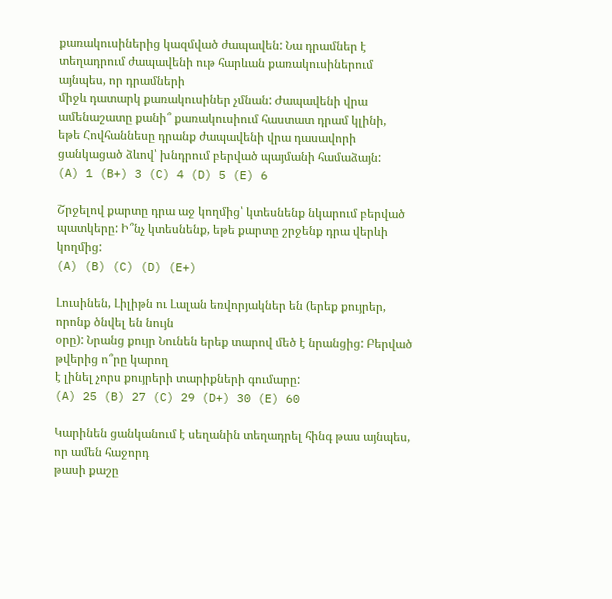քառակուսիներից կազմված ժապավեն: Նա դրամներ է
տեղադրում ժապավենի ութ հարևան քառակուսիներում այնպես, որ դրամների
միջև դատարկ քառակուսիներ չմնան: Ժապավենի վրա
ամենաշատը քանի՞ քառակուսիում հաստատ դրամ կլինի,
եթե Հովհաննեսը դրանք ժապավենի վրա դասավորի
ցանկացած ձևով՝ խնդրում բերված պայմանի համաձայն:
(A) 1 (B+) 3 (C) 4 (D) 5 (E) 6

Շրջելով քարտը դրա աջ կողմից՝ կտեսնենք նկարում բերված
պատկերը: Ի՞նչ կտեսնենք, եթե քարտը շրջենք դրա վերևի կողմից:
(A) (B) (C) (D) (E+)

Լուսինեն, Լիլիթն ու Լալան եռվորյակներ են (երեք քույրեր, որոնք ծնվել են նույն
օրը): Նրանց քույր Նունեն երեք տարով մեծ է նրանցից: Բերված թվերից ո՞րը կարող
է լինել չորս քույրերի տարիքների գումարը:
(A) 25 (B) 27 (C) 29 (D+) 30 (E) 60

Կարինեն ցանկանում է սեղանին տեղադրել հինգ թաս այնպես, որ ամեն հաջորդ
թասի քաշը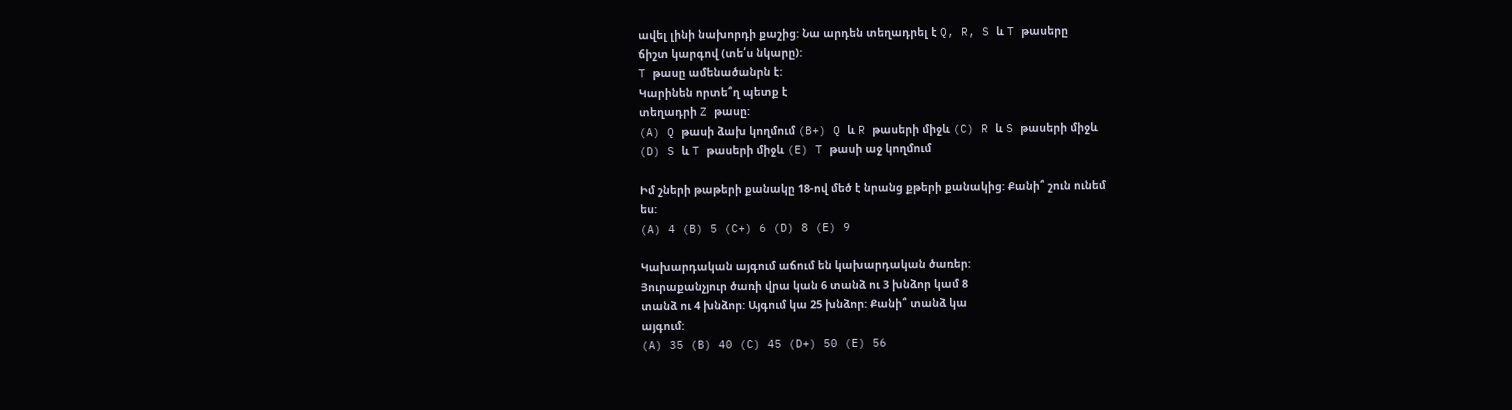ավել լինի նախորդի քաշից: Նա արդեն տեղադրել է Q, R, S և T թասերը
ճիշտ կարգով (տե՛ս նկարը):
T թասը ամենածանրն է:
Կարինեն որտե՞ղ պետք է
տեղադրի Z թասը:
(A) Q թասի ձախ կողմում (B+) Q և R թասերի միջև (C) R և S թասերի միջև
(D) S և T թասերի միջև (E) T թասի աջ կողմում

Իմ շների թաթերի քանակը 18-ով մեծ է նրանց քթերի քանակից: Քանի՞ շուն ունեմ
ես:
(A) 4 (B) 5 (C+) 6 (D) 8 (E) 9

Կախարդական այգում աճում են կախարդական ծառեր:
Յուրաքանչյուր ծառի վրա կան 6 տանձ ու 3 խնձոր կամ 8
տանձ ու 4 խնձոր: Այգում կա 25 խնձոր: Քանի՞ տանձ կա
այգում:
(A) 35 (B) 40 (C) 45 (D+) 50 (E) 56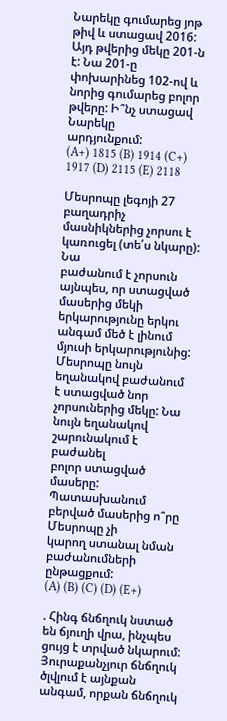Նարեկը գումարեց յոթ թիվ և ստացավ 2016: Այդ թվերից մեկը 201-ն է: Նա 201-ը
փոխարինեց 102-ով և նորից գումարեց բոլոր թվերը: Ի՞նչ ստացավ Նարեկը
արդյունքում:
(A+) 1815 (B) 1914 (C+) 1917 (D) 2115 (E) 2118

Մեսրոպը լեգոյի 27 բաղադրիչ մասնիկներից չորսու է կառուցել (տե՛ս նկարը): Նա
բաժանում է չորսուն այնպես, որ ստացված մասերից մեկի երկարությունը երկու
անգամ մեծ է լինում մյուսի երկարությունից: Մեսրոպը նույն եղանակով բաժանում
է ստացված նոր չորսուներից մեկը: Նա նույն եղանակով շարունակում է բաժանել
բոլոր ստացված մասերը: Պատասխանում բերված մասերից ո՞րը Մեսրոպը չի
կարող ստանալ նման բաժանումների ընթացքում:
(A) (B) (C) (D) (E+)

. Հինգ ճնճղուկ նստած են ճյուղի վրա, ինչպես ցույց է տրված նկարում:
Յուրաքանչյուր ճնճղուկ ծլվլում է այնքան անգամ, որքան ճնճղուկ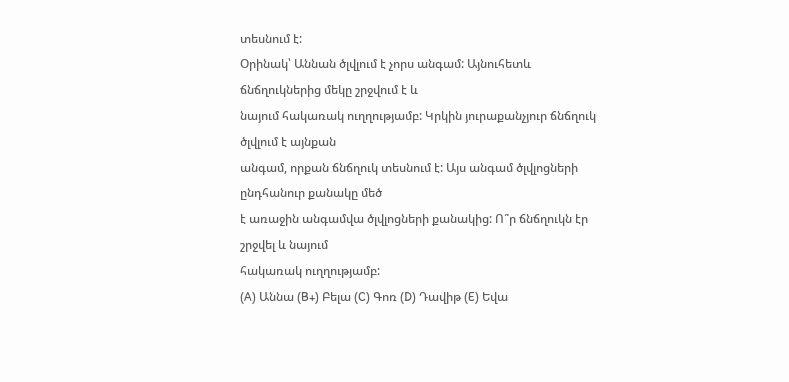տեսնում է:
Օրինակ՝ Աննան ծլվլում է չորս անգամ: Այնուհետև ճնճղուկներից մեկը շրջվում է և
նայում հակառակ ուղղությամբ: Կրկին յուրաքանչյուր ճնճղուկ ծլվլում է այնքան
անգամ, որքան ճնճղուկ տեսնում է: Այս անգամ ծլվլոցների ընդհանուր քանակը մեծ
է առաջին անգամվա ծլվլոցների քանակից: Ո՞ր ճնճղուկն էր շրջվել և նայում
հակառակ ուղղությամբ:
(A) Աննա (B+) Բելա (C) Գոռ (D) Դավիթ (E) Եվա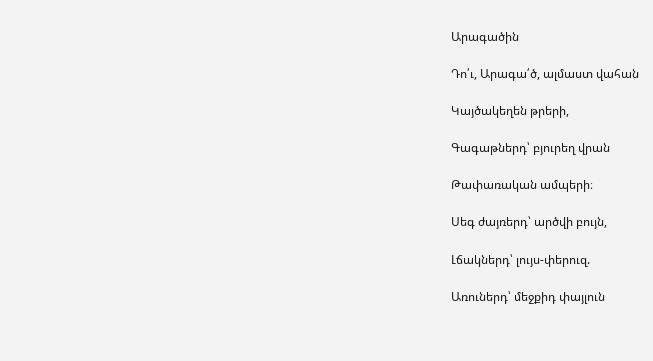Արագածին

Դո՛ւ, Արագա՛ծ, ալմաստ վահան

Կայծակեղեն թրերի,

Գագաթներդ՝ բյուրեղ վրան

Թափառական ամպերի։

Սեգ ժայռերդ՝ արծվի բույն,

Լճակներդ՝ լույս-փերուզ.

Առուներդ՝ մեջքիդ փայլուն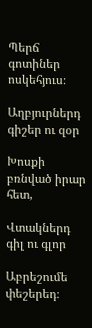Պերճ գոտիներ ոսկեհյուս։

Աղբյուրներդ գիշեր ու զօր

Խոսքի բռնված իրար հետ,

Վտակներդ գիլ ու գլոր

Աբրեշումե փեշերեդ։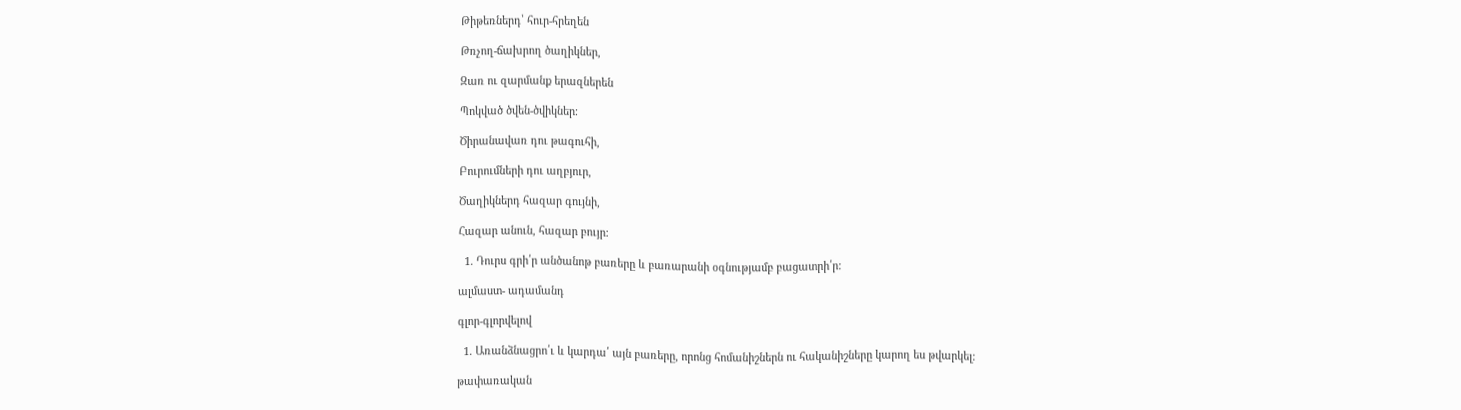Թիթեռներդ՝ հուր-հրեղեն

Թռչող-ճախրող ծաղիկներ,

Զառ ու զարմանք երազներեն

Պոկված ծվեն-ծվիկներ։

Ծիրանավառ դու թագուհի,

Բուրումների դու աղբյուր,

Ծաղիկներդ հազար գույնի,

Հազար անուն, հազար բույր։

  1. Դուրս գրի՛ր անծանոթ բառերը և բառարանի օգնությամբ բացատրի՛ր:

ալմաստ- ադամանդ

գլոր-գլորվելով

  1. Առանձնացրո՛ւ և կարդա՛ այն բառերը, որոնց հոմանիշներն ու հականիշները կարող ես թվարկել:

թափառական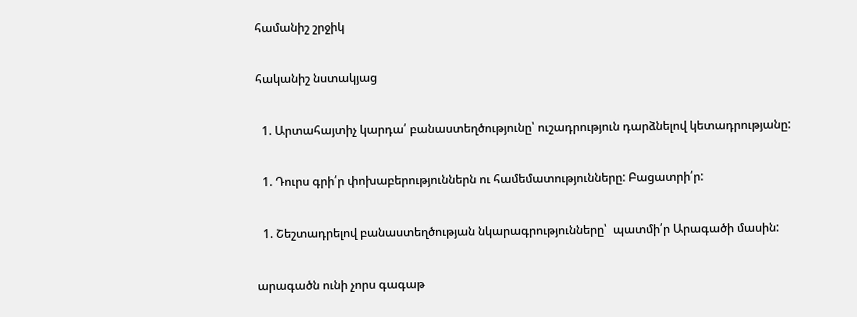համանիշ շրջիկ

հականիշ նստակյաց

  1. Արտահայտիչ կարդա՛ բանաստեղծությունը՝ ուշադրություն դարձնելով կետադրությանը:

  1. Դուրս գրի՛ր փոխաբերություններն ու համեմատությունները: Բացատրի՛ր:

  1. Շեշտադրելով բանաստեղծության նկարագրությունները՝  պատմի՛ր Արագածի մասին:

արագածն ունի չորս գագաթ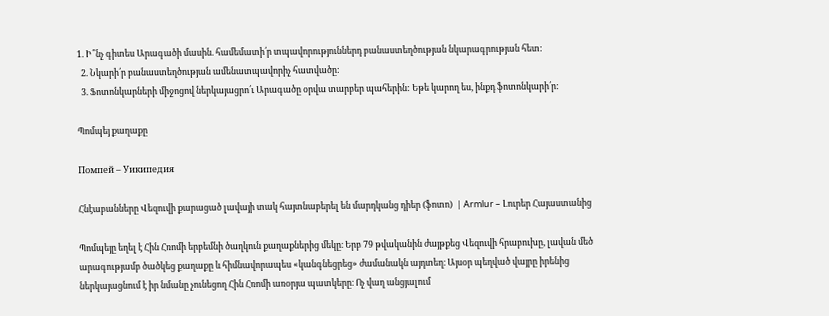1. Ի՞նչ գիտես Արագածի մասին. համեմատի՛ր տպավորություններդ բանաստեղծության նկարագրության հետ:
  2. Նկարի՛ր բանաստեղծության ամենատպավորիչ հատվածը:
  3. Ֆոտոնկարների միջոցով ներկայացրո՛ւ Արագածը օրվա տարբեր պահերին: Եթե կարող ես, ինքդ ֆոտոնկարի՛ր:

Պոմպեյ քաղաքը

Помпей – Уикипедия

Հնէաբանները Վեզուվի քարացած լավայի տակ հայտնաբերել են մարդկանց դիեր (ֆոտո)  | Armlur – Լուրեր Հայաստանից

Պոմպեյը եղել է Հին Հռոմի երբեմնի ծաղկուն քաղաքներից մեկը։ Երբ 79 թվականին ժայթքեց Վեզուվի հրաբուխը, լավան մեծ արագությամբ ծածկեց քաղաքը և հիմնավորապես «կանգնեցրեց» ժամանակն այդտեղ։ Այսօր պեղված վայրը իրենից ներկայացնում է իր նմանը չունեցող Հին Հռոմի առօրյա պատկերը։ Ոչ վաղ անցյալում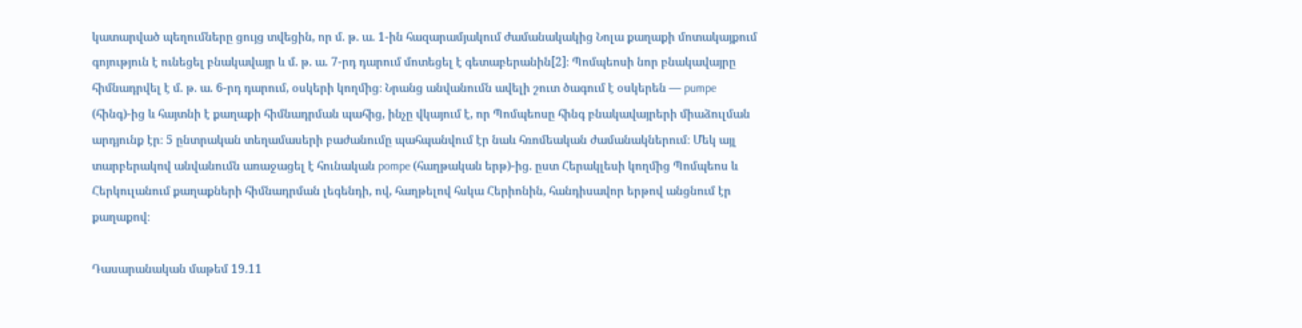կատարված պեղումները ցույց տվեցին, որ մ. թ. ա. 1-ին հազարամյակում ժամանակակից Նոլա քաղաքի մոտակայքում գոյություն է ունեցել բնակավայր և մ. թ. ա. 7-րդ դարում մոտեցել է գետաբերանին[2]։ Պոմպեոսի նոր բնակավայրը հիմնադրվել է մ. թ. ա. 6-րդ դարում, օսկերի կողմից։ Նրանց անվանումն ավելի շուտ ծագում է օսկերեն ― pumpe (հինգ)-ից և հայտնի է քաղաքի հիմնադրման պահից, ինչը վկայում է, որ Պոմպեոսը հինգ բնակավայրերի միաձուլման արդյունք էր։ 5 ընտրական տեղամասերի բաժանումը պահպանվում էր նաև հռոմեական ժամանակներում։ Մեկ այլ տարբերակով անվանումն առաջացել է հունական pompe (հաղթական երթ)-ից. ըստ Հերակլեսի կողմից Պոմպեոս և Հերկուլանում քաղաքների հիմնադրման լեգենդի, ով, հաղթելով հսկա Հերիոնին, հանդիսավոր երթով անցնում էր քաղաքով։

Դասարանական մաթեմ 19.11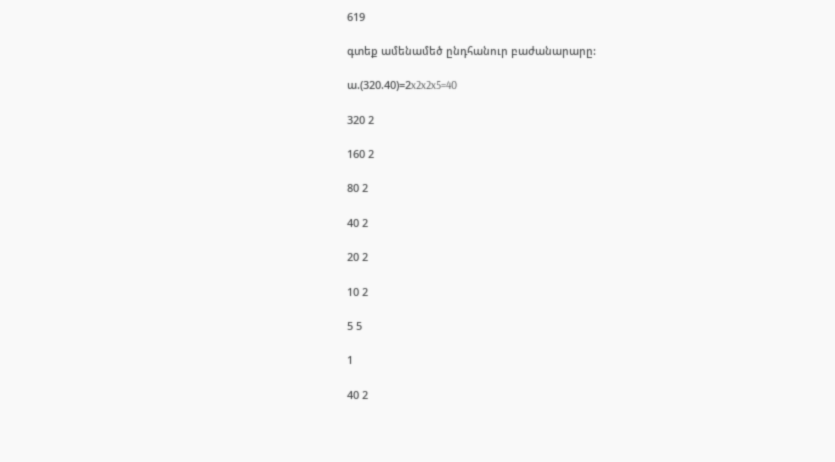619

գտեք ամենամեծ ընդհանուր բաժանարարը:

ա.(320.40)=2x2x2x5=40

320 2

160 2

80 2

40 2

20 2

10 2

5 5

1

40 2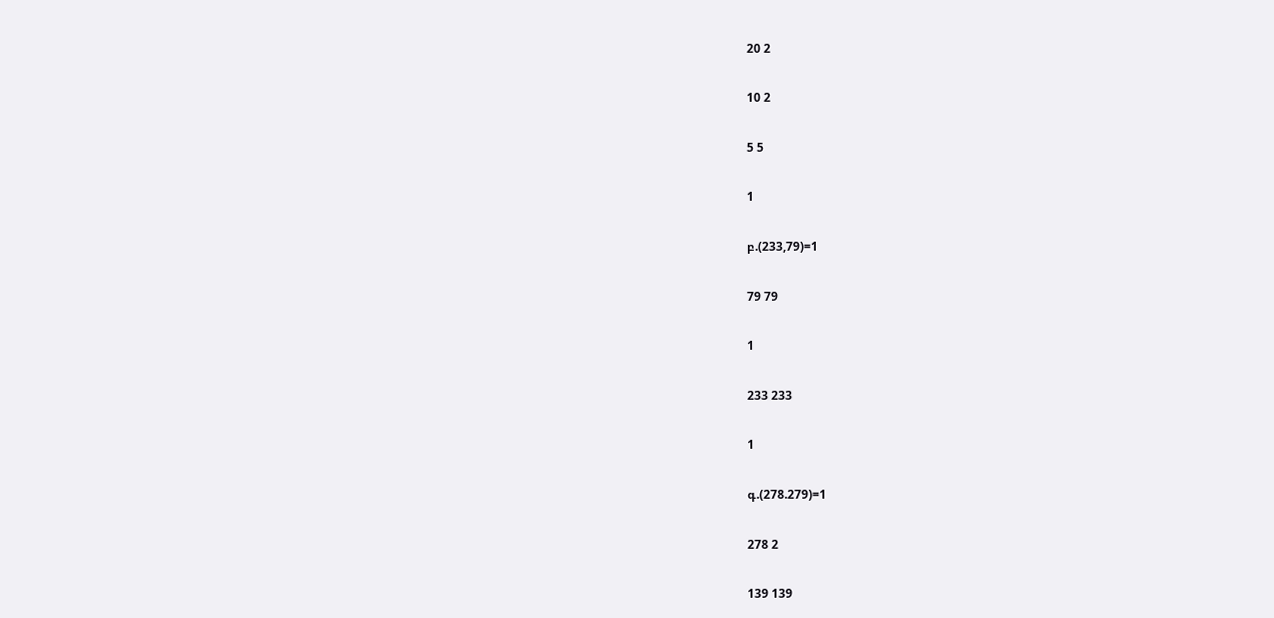20 2

10 2

5 5

1

բ.(233,79)=1

79 79

1

233 233

1

գ.(278.279)=1

278 2

139 139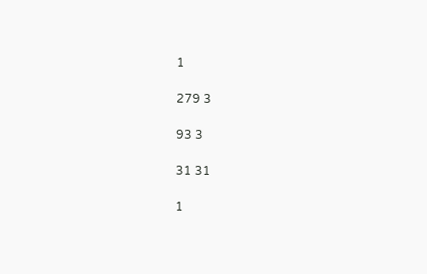1

279 3

93 3

31 31

1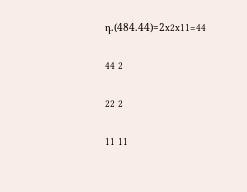դ.(484.44)=2x2x11=44

44 2

22 2

11 11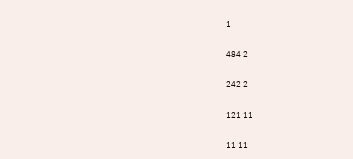1

484 2

242 2

121 11

11 11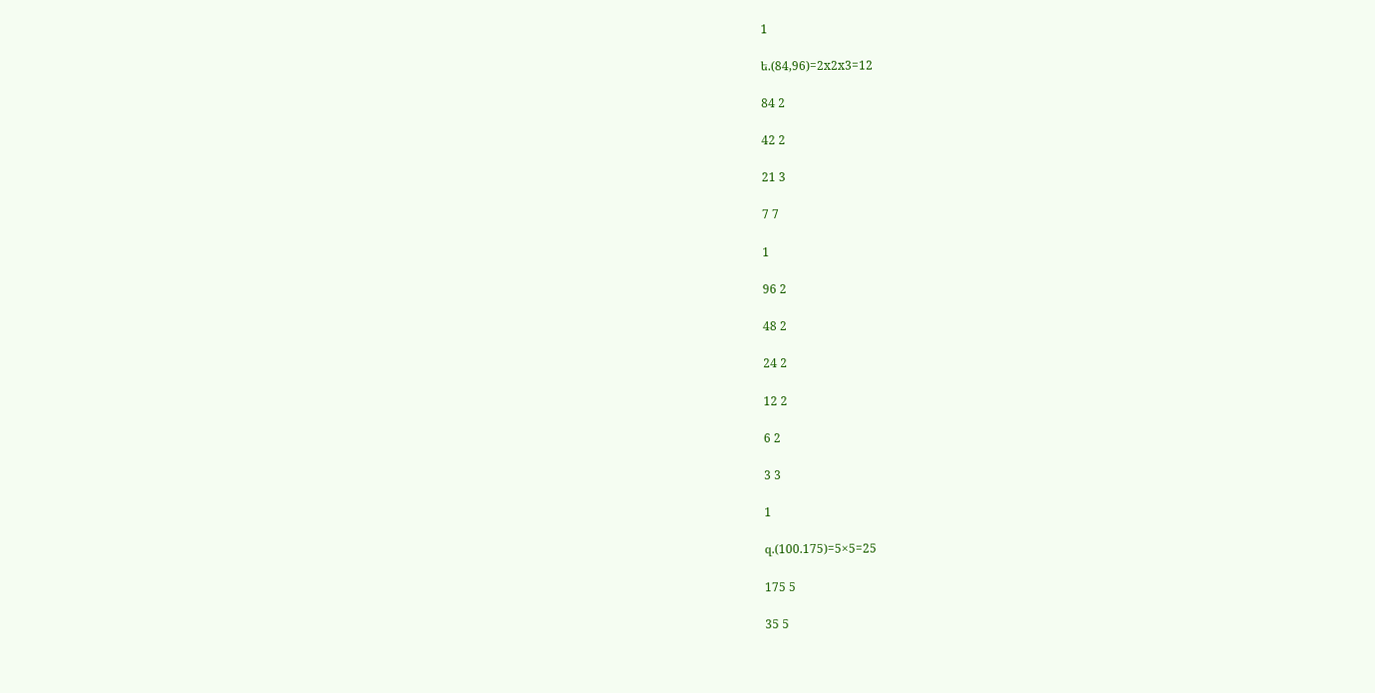1

ե.(84,96)=2x2x3=12

84 2

42 2

21 3

7 7

1

96 2

48 2

24 2

12 2

6 2

3 3

1

զ.(100.175)=5×5=25

175 5

35 5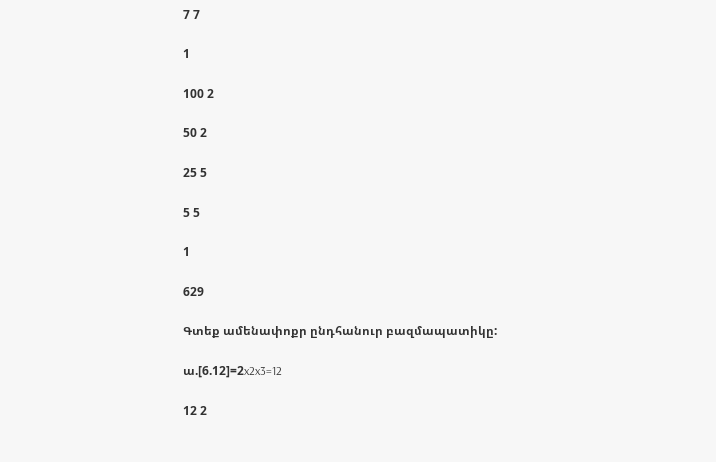7 7

1

100 2

50 2

25 5

5 5

1

629

Գտեք ամենափոքր ընդհանուր բազմապատիկը:

ա.[6.12]=2x2x3=12

12 2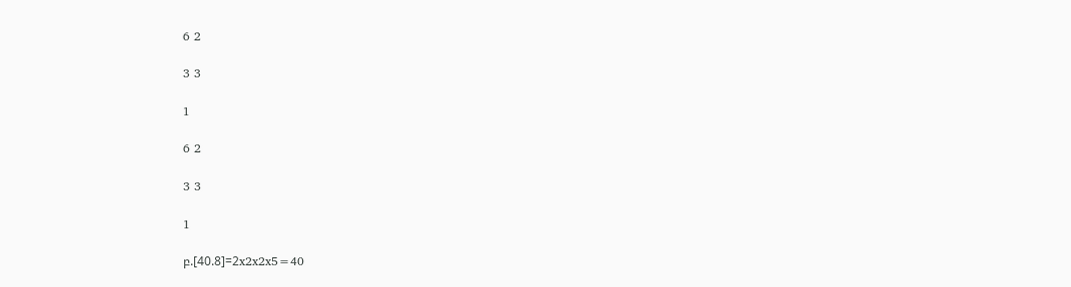6 2

3 3

1

6 2

3 3

1

բ.[40.8]=2x2x2x5=40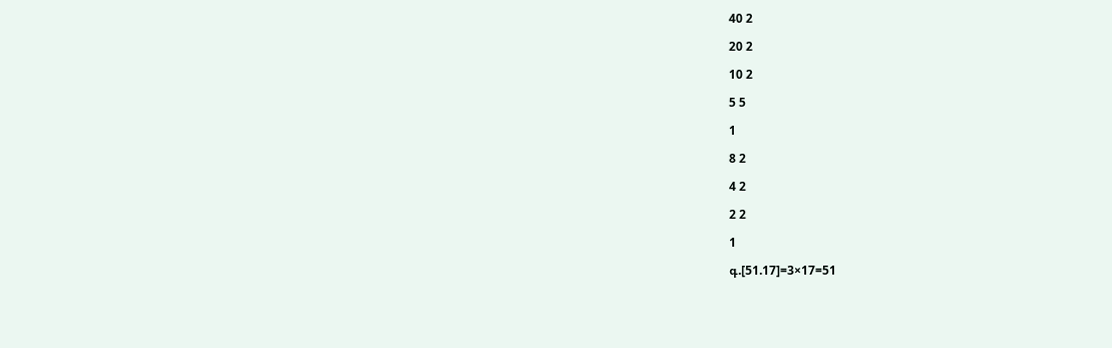40 2

20 2

10 2

5 5

1

8 2

4 2

2 2

1

գ.[51.17]=3×17=51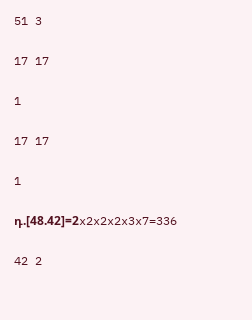51 3

17 17

1

17 17

1

դ.[48.42]=2x2x2x2x3x7=336

42 2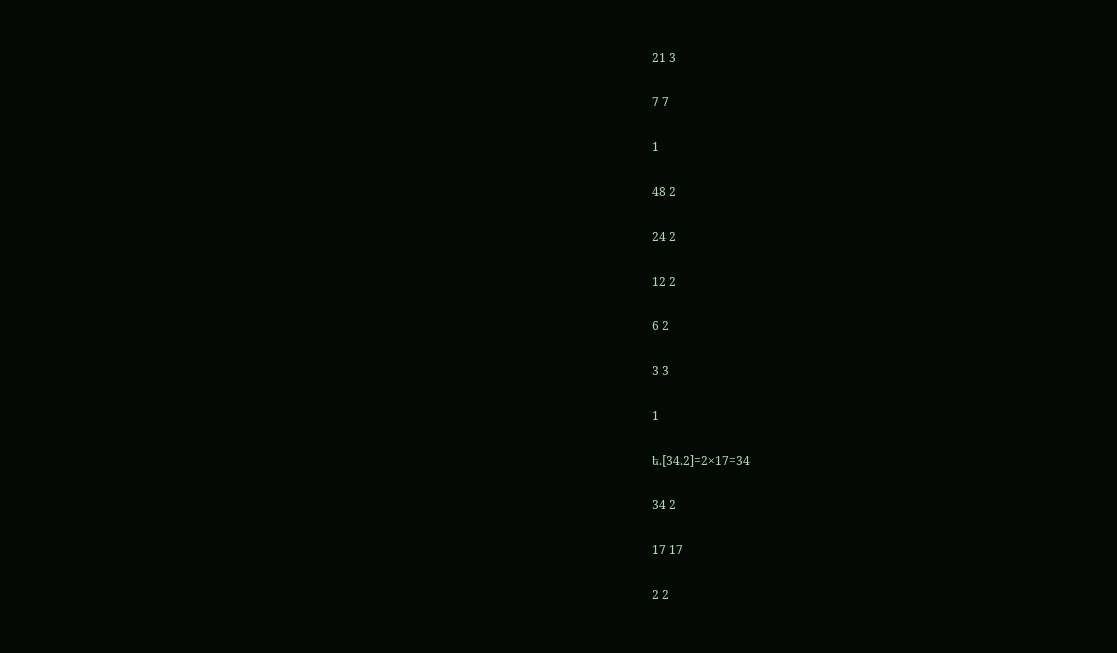21 3

7 7

1

48 2

24 2

12 2

6 2

3 3

1

ե.[34.2]=2×17=34

34 2

17 17

2 2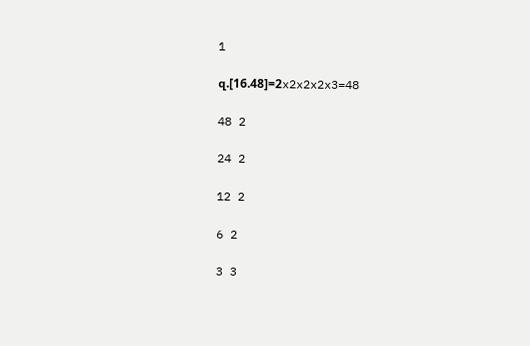1

զ.[16.48]=2x2x2x2x3=48

48 2

24 2

12 2

6 2

3 3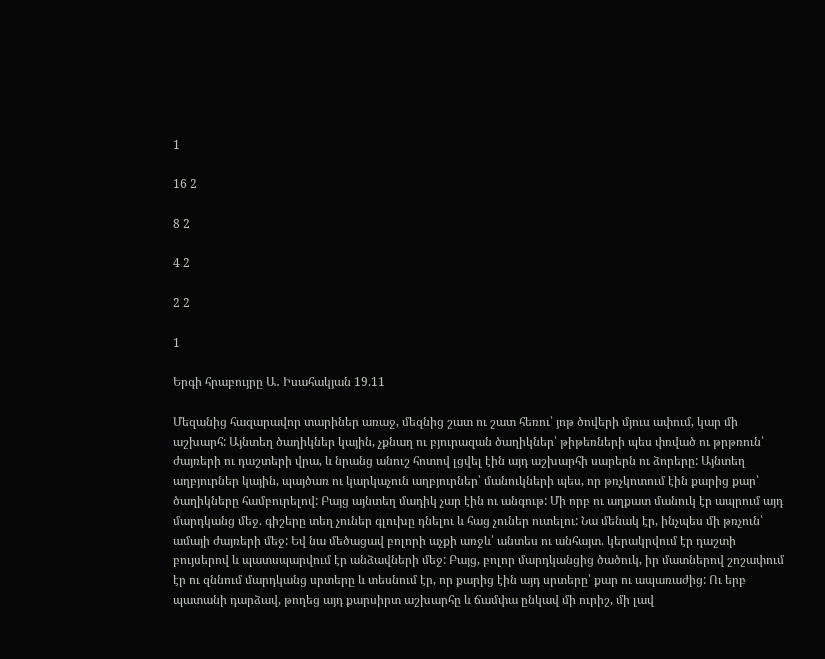1

16 2

8 2

4 2

2 2

1

Երգի հրաբույրը Ա․ Իսահակյան 19.11

Մեզանից հազարավոր տարիներ առաջ, մեզնից շատ ու շատ հեռու՝ յոթ ծովերի մյուս ափում, կար մի աշխարհ: Այնտեղ ծաղիկներ կային, չքնաղ ու բյուրազան ծաղիկներ՝ թիթեռների պես փռված ու թրթռուն՝ ժայռերի ու դաշտերի վրա, և նրանց անուշ հոտով լցվել էին այդ աշխարհի սարերն ու ձորերը: Այնտեղ աղբյուրներ կային, պայծառ ու կարկաչուն աղբյուրներ՝ մանուկների պես, որ թռչկոտում էին քարից քար՝ ծաղիկները համբուրելով: Բայց այնտեղ մադիկ չար էին ու անգութ: Մի որբ ու աղքատ մանուկ էր ապրում այդ մարդկանց մեջ. գիշերը տեղ չուներ գլուխը դնելու և հաց չուներ ուտելու: Նա մենակ էր, ինչպես մի թռչուն՝ ամայի ժայռերի մեջ: Եվ նա մեծացավ բոլորի աչքի առջև՝ անտես ու անհայտ. կերակրվում էր դաշտի բույսերով և պատսպարվում էր անձավների մեջ: Բայց, բոլոր մարդկանցից ծածուկ, իր մատներով շոշափում էր ու զննում մարդկանց սրտերը և տեսնում էր, որ քարից էին այդ սրտերը՝ քար ու ապառաժից: Ու երբ պատանի դարձավ, թողեց այդ քարսիրտ աշխարհը և ճամփա ընկավ մի ուրիշ, մի լավ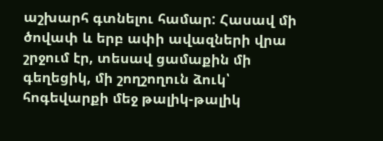աշխարհ գտնելու համար: Հասավ մի ծովափ և երբ ափի ավազների վրա շրջում էր, տեսավ ցամաքին մի գեղեցիկ, մի շողշողուն ձուկ՝ հոգեվարքի մեջ թալիկ-թալիկ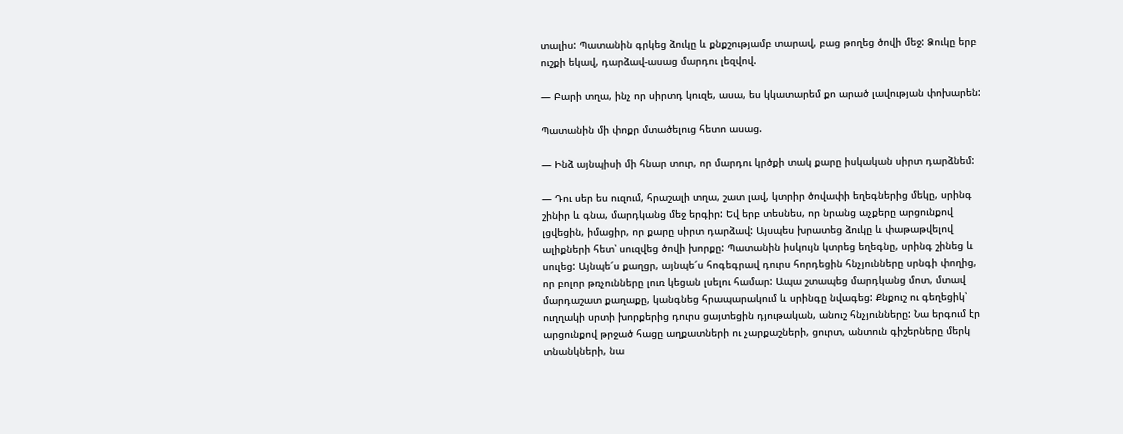տալիս: Պատանին գրկեց ձուկը և քնքշությամբ տարավ, բաց թողեց ծովի մեջ: Ձուկը երբ ուշքի եկավ, դարձավ-ասաց մարդու լեզվով.

— Բարի տղա, ինչ որ սիրտդ կուզե, ասա, ես կկատարեմ քո արած լավության փոխարեն:

Պատանին մի փոքր մտածելուց հետո ասաց.

— Ինձ այնպիսի մի հնար տուր, որ մարդու կրծքի տակ քարը իսկական սիրտ դարձնեմ:

— Դու սեր ես ուզում, հրաշալի տղա, շատ լավ, կտրիր ծովափի եղեգներից մեկը, սրինգ շինիր և գնա, մարդկանց մեջ երգիր: Եվ երբ տեսնես, որ նրանց աչքերը արցունքով լցվեցին, իմացիր, որ քարը սիրտ դարձավ: Այսպես խրատեց ձուկը և փաթաթվելով ալիքների հետ՝ սուզվեց ծովի խորքը: Պատանին իսկույն կտրեց եղեգնը, սրինգ շինեց և սուլեց: Այնպե՜ս քաղցր, այնպե՜ս հոգեգրավ դուրս հորդեցին հնչյունները սրնգի փողից, որ բոլոր թռչունները լուռ կեցան լսելու համար: Ապա շտապեց մարդկանց մոտ, մտավ մարդաշատ քաղաքը, կանգնեց հրապարակում և սրինգը նվագեց: Քնքուշ ու գեղեցիկ՝ ուղղակի սրտի խորքերից դուրս ցայտեցին դյութական, անուշ հնչյունները: Նա երգում էր արցունքով թրջած հացը աղքատների ու չարքաշների, ցուրտ, անտուն գիշերները մերկ տնանկների, նա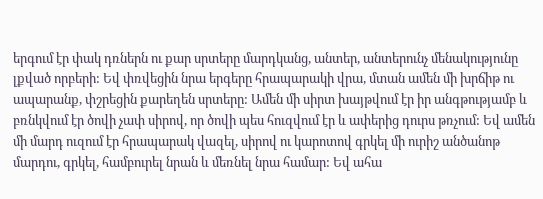երգում էր փակ դռներն ու քար սրտերը մարդկանց, անտեր, անտերունչ մենակությունը լքված որբերի: Եվ փռվեցին նրա երգերը հրապարակի վրա, մտան ամեն մի խրճիթ ու ապարանք, փշրեցին քարեղեն սրտերը: Ամեն մի սիրտ խայթվում էր իր անգթությամբ և բռնկվում էր ծովի չափ սիրով, որ ծովի պես հուզվում էր և ափերից դուրս թռչում: Եվ ամեն մի մարդ ուզում էր հրապարակ վազել, սիրով ու կարոտով գրկել մի ուրիշ անծանոթ մարդու, գրկել, համբուրել նրան և մեռնել նրա համար: Եվ ահա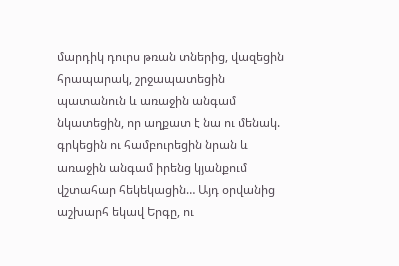մարդիկ դուրս թռան տներից, վազեցին հրապարակ, շրջապատեցին պատանուն և առաջին անգամ նկատեցին, որ աղքատ է նա ու մենակ. գրկեցին ու համբուրեցին նրան և առաջին անգամ իրենց կյանքում վշտահար հեկեկացին… Այդ օրվանից աշխարհ եկավ Երգը, ու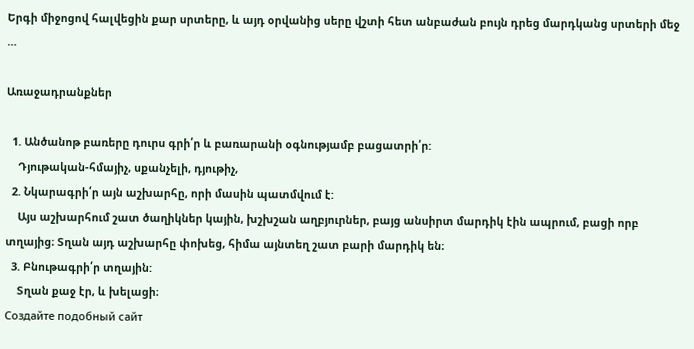Երգի միջոցով հալվեցին քար սրտերը, և այդ օրվանից սերը վշտի հետ անբաժան բույն դրեց մարդկանց սրտերի մեջ …

Առաջադրանքներ

  1. Անծանոթ բառերը դուրս գրի՛ր և բառարանի օգնությամբ բացատրի՛ր:
    Դյութական-հմայիչ, սքանչելի, դյութիչ,
  2. Նկարագրի՛ր այն աշխարհը, որի մասին պատմվում է:
    Այս աշխարհում շատ ծաղիկներ կային, խշխշան աղբյուրներ, բայց անսիրտ մարդիկ էին ապրում, բացի որբ տղայից։ Տղան այդ աշխարհը փոխեց, հիմա այնտեղ շատ բարի մարդիկ են։
  3. Բնութագրի՛ր տղային:
    Տղան քաջ էր, և խելացի։
Создайте подобный сайт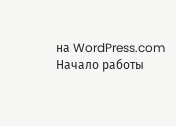на WordPress.com
Начало работы